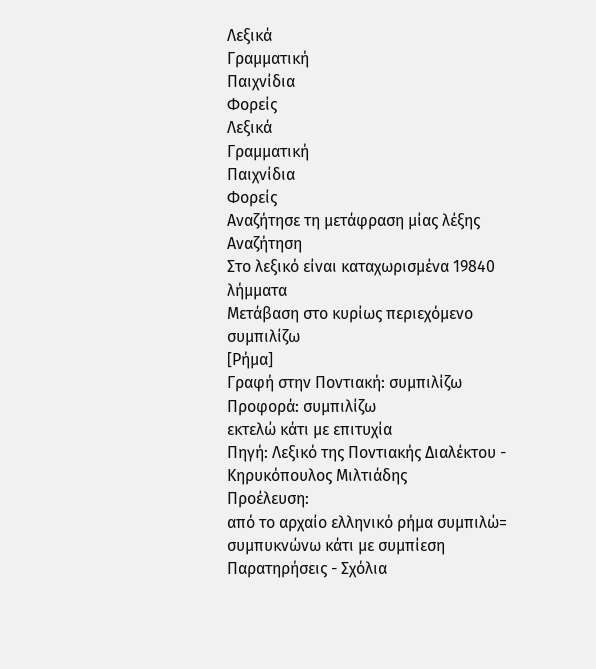Λεξικά
Γραμματική
Παιχνίδια
Φορείς
Λεξικά
Γραμματική
Παιχνίδια
Φορείς
Αναζήτησε τη μετάφραση μίας λέξης
Αναζήτηση
Στο λεξικό είναι καταχωρισμένα 19840 λήμματα
Μετάβαση στο κυρίως περιεχόμενο
συμπιλίζω
[Ρήμα]
Γραφή στην Ποντιακή: συμπιλίζω
Προφορά: συμπιλίζω
εκτελώ κάτι με επιτυχία
Πηγή: Λεξικό της Ποντιακής Διαλέκτου - Κηρυκόπουλος Μιλτιάδης
Προέλευση:
από το αρχαίο ελληνικό ρήμα συμπιλώ= συμπυκνώνω κάτι με συμπίεση
Παρατηρήσεις - Σχόλια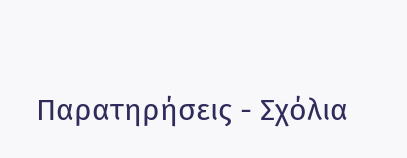Παρατηρήσεις - Σχόλια